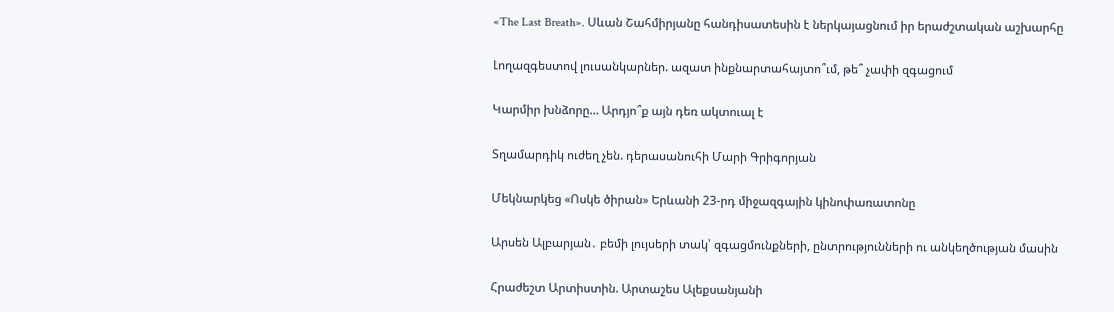«The Last Breath». Սևան Շահմիրյանը հանդիսատեսին է ներկայացնում իր երաժշտական աշխարհը

Լողազգեստով լուսանկարներ. ազատ ինքնարտահայտո՞ւմ, թե՞ չափի զգացում

Կարմիր խնձորը… Արդյո՞ք այն դեռ ակտուալ է

Տղամարդիկ ուժեղ չեն. դերասանուհի Մարի Գրիգորյան

Մեկնարկեց «Ոսկե ծիրան» Երևանի 23-րդ միջազգային կինոփառատոնը

Արսեն Ալբարյան․ բեմի լույսերի տակ՝ զգացմունքների, ընտրությունների ու անկեղծության մասին

Հրաժեշտ Արտիստին. Արտաշես Ալեքսանյանի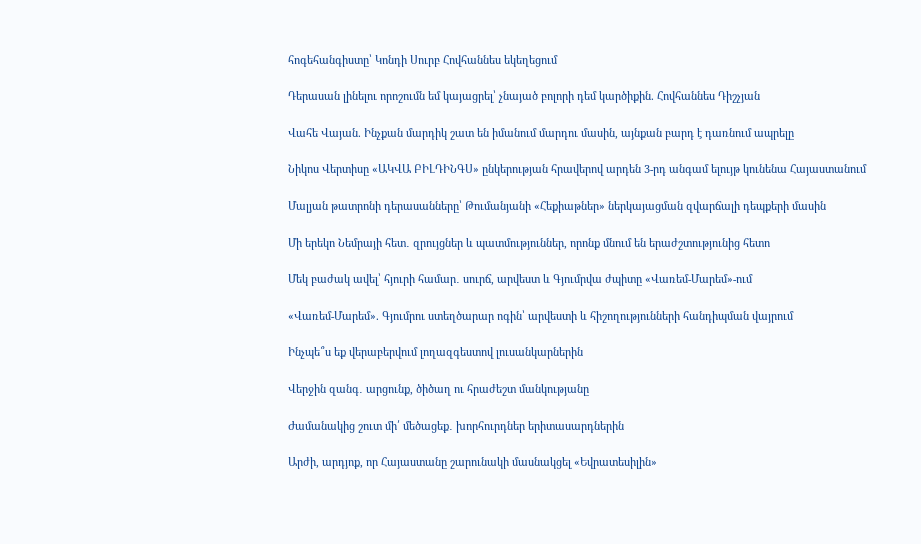հոգեհանգիստը՝ Կոնդի Սուրբ Հովհաննես եկեղեցում

Դերասան լինելու որոշումն եմ կայացրել՝ չնայած բոլորի դեմ կարծիքին. Հովհաննես Դիշչյան

Վահե Վայան. Ինչքան մարդիկ շատ են իմանում մարդու մասին, այնքան բարդ է դառնում ապրելը

Նիկոս Վերտիսը «ԱԿՎԱ ԲԻԼԴԻՆԳՍ» ընկերության հրավերով արդեն 3-րդ անգամ ելույթ կունենա Հայաստանում

Մալյան թատրոնի դերասանները՝ Թումանյանի «Հեքիաթներ» ներկայացման զվարճալի դեպքերի մասին

Մի երեկո Նեմրայի հետ․ զրույցներ և պատմություններ, որոնք մնում են երաժշտությունից հետո

Մեկ բաժակ ավել՝ հյուրի համար․ սուրճ, արվեստ և Գյումրվա ժպիտը «Վառեմ-Մարեմ»-ում

«Վառեմ-Մարեմ». Գյումրու ստեղծարար ոգին՝ արվեստի և հիշողությունների հանդիպման վայրում

Ինչպե՞ս եք վերաբերվում լողազգեստով լուսանկարներին

Վերջին զանգ․ արցունք, ծիծաղ ու հրաժեշտ մանկությանը

Ժամանակից շուտ մի՛ մեծացեք․ խորհուրդներ երիտասարդներին

Արժի, արդյոք, որ Հայաստանը շարունակի մասնակցել «Եվրատեսիլին»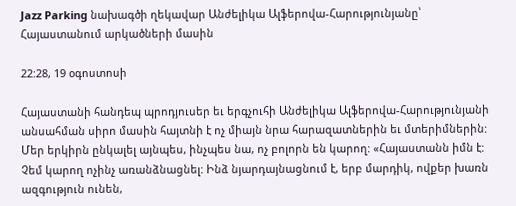Jazz Parking նախագծի ղեկավար Անժելիկա Ալֆերովա-Հարությունյանը՝ Հայաստանում արկածների մասին

22:28, 19 օգոստոսի

Հայաստանի հանդեպ պրոդյուսեր եւ երգչուհի Անժելիկա Ալֆերովա-Հարությունյանի անսահման սիրո մասին հայտնի է ոչ միայն նրա հարազատներին եւ մտերիմներին: Մեր երկիրն ընկալել այնպես, ինչպես նա, ոչ բոլորն են կարող: «Հայաստանն իմն է: Չեմ կարող ոչինչ առանձնացնել: Ինձ նյարդայնացնում է, երբ մարդիկ, ովքեր խառն ազգություն ունեն,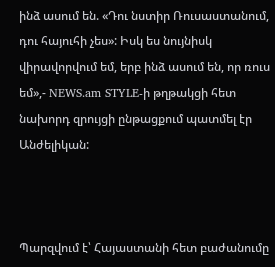ինձ ասում են. «Դու նստիր Ռուսաստանում, դու հայուհի չես»: Իսկ ես նույնիսկ վիրավորվում եմ, երբ ինձ ասում են, որ ռուս եմ»,- NEWS.am STYLE-ի թղթակցի հետ նախորդ զրույցի ընթացքում պատմել էր Անժելիկան:



Պարզվում է՝ Հայաստանի հետ բաժանումը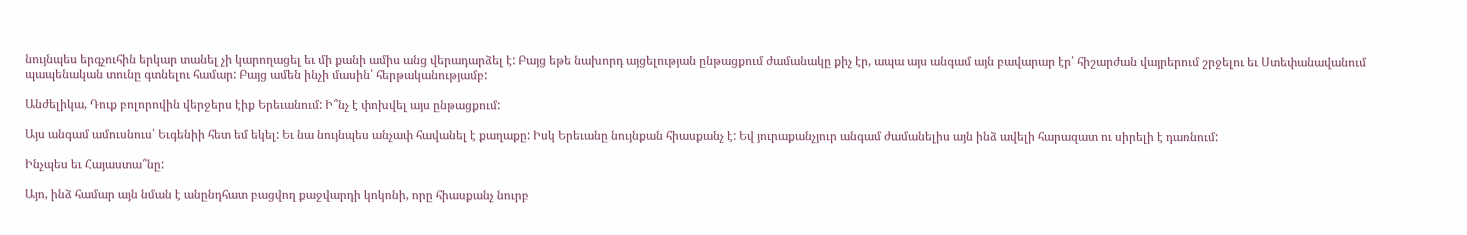նույնպես երգչուհին երկար տանել չի կարողացել եւ մի քանի ամիս անց վերադարձել է: Բայց եթե նախորդ այցելության ընթացքում ժամանակը քիչ էր, ապա այս անգամ այն բավարար էր՝ հիշարժան վայրերում շրջելու եւ Ստեփանավանում պապենական տունը գտնելու համար: Բայց ամեն ինչի մասին՝ հերթականությամբ:

Անժելիկա, Դուք բոլորովին վերջերս էիք Երեւանում: Ի՞նչ է փոխվել այս ընթացքում:

Այս անգամ ամուսնուս՝ Եւգենիի հետ եմ եկել: Եւ նա նույնպես անչափ հավանել է քաղաքը: Իսկ Երեւանը նույնքան հիասքանչ է: Եվ յուրաքանչյուր անգամ ժամանելիս այն ինձ ավելի հարազատ ու սիրելի է դառնում:

Ինչպես եւ Հայաստա՞նը:

Այո, ինձ համար այն նման է անընդհատ բացվող քաջվարդի կոկոնի, որը հիասքանչ նուրբ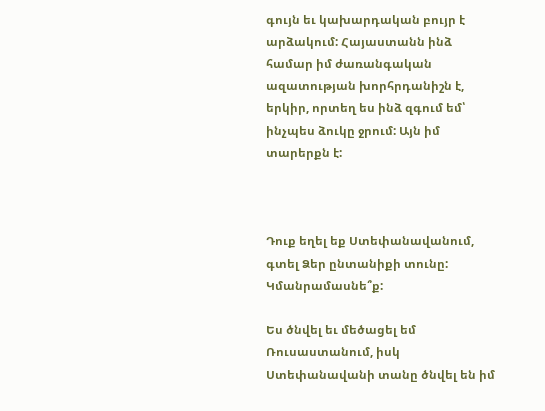գույն եւ կախարդական բույր է արձակում: Հայաստանն ինձ համար իմ ժառանգական ազատության խորհրդանիշն է, երկիր, որտեղ ես ինձ զգում եմ՝ ինչպես ձուկը ջրում: Այն իմ տարերքն է:



Դուք եղել եք Ստեփանավանում, գտել Ձեր ընտանիքի տունը: Կմանրամասնե՞ք:

Ես ծնվել եւ մեծացել եմ Ռուսաստանում, իսկ Ստեփանավանի տանը ծնվել են իմ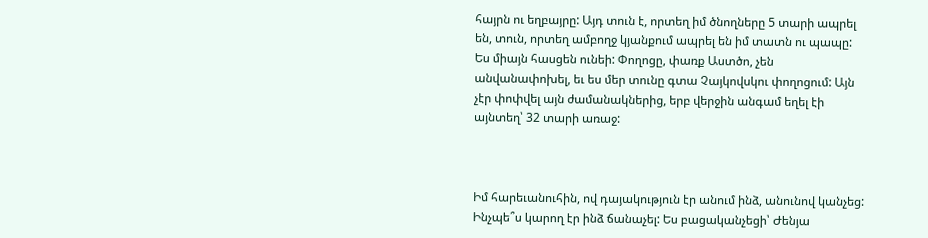հայրն ու եղբայրը: Այդ տուն է, որտեղ իմ ծնողները 5 տարի ապրել են, տուն, որտեղ ամբողջ կյանքում ապրել են իմ տատն ու պապը: Ես միայն հասցեն ունեի: Փողոցը, փառք Աստծո, չեն անվանափոխել, եւ ես մեր տունը գտա Չայկովսկու փողոցում: Այն չէր փոփվել այն ժամանակներից, երբ վերջին անգամ եղել էի այնտեղ՝ 32 տարի առաջ:



Իմ հարեւանուհին, ով դայակություն էր անում ինձ, անունով կանչեց: Ինչպե՞ս կարող էր ինձ ճանաչել: Ես բացականչեցի՝ Ժենյա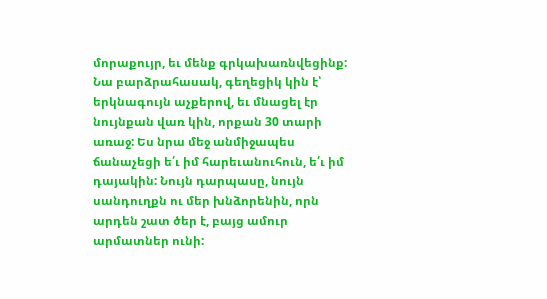մորաքույր, եւ մենք գրկախառնվեցինք: Նա բարձրահասակ, գեղեցիկ կին է՝ երկնագույն աչքերով, եւ մնացել էր նույնքան վառ կին, որքան 30 տարի առաջ: Ես նրա մեջ անմիջապես ճանաչեցի ե՛ւ իմ հարեւանուհուն, ե՛ւ իմ դայակին: Նույն դարպասը, նույն սանդուղքն ու մեր խնձորենին, որն արդեն շատ ծեր է, բայց ամուր արմատներ ունի: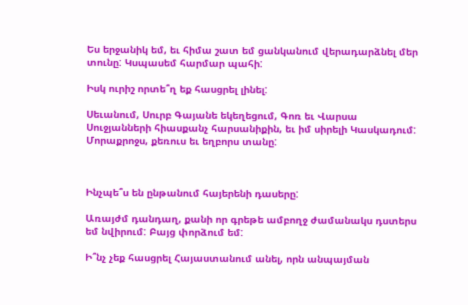Ես երջանիկ եմ, եւ հիմա շատ եմ ցանկանում վերադարձնել մեր տունը: Կսպասեմ հարմար պահի:

Իսկ ուրիշ որտե՞ղ եք հասցրել լինել:

Սեւանում, Սուրբ Գայանե եկեղեցում, Գոռ եւ Վարսա Սուջյանների հիասքանչ հարսանիքին, եւ իմ սիրելի Կասկադում: Մորաքրոջս, քեռուս եւ եղբորս տանը:



Ինչպե՞ս են ընթանում հայերենի դասերը:

Առայժմ դանդաղ, քանի որ գրեթե ամբողջ ժամանակս դստերս եմ նվիրում: Բայց փորձում եմ:

Ի՞նչ չեք հասցրել Հայաստանում անել, որն անպայման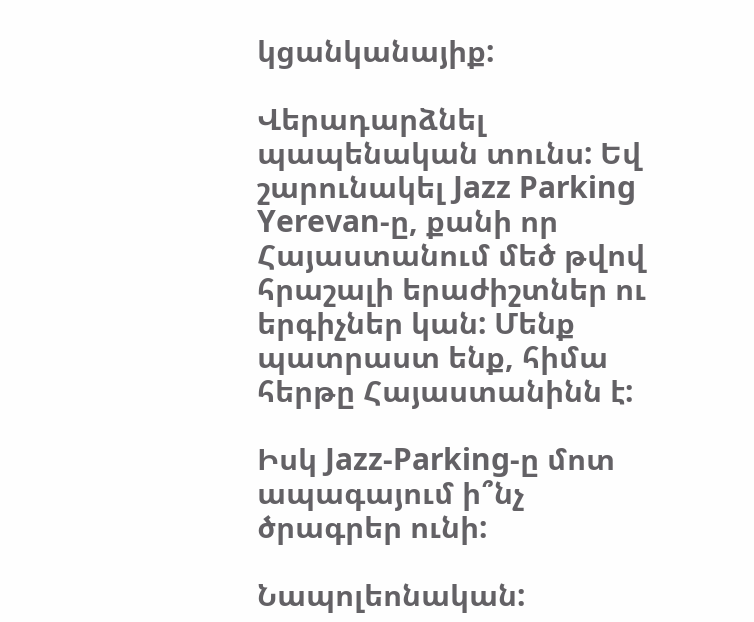կցանկանայիք:

Վերադարձնել պապենական տունս: Եվ շարունակել Jazz Parking Yerevan-ը, քանի որ Հայաստանում մեծ թվով հրաշալի երաժիշտներ ու երգիչներ կան: Մենք պատրաստ ենք, հիմա հերթը Հայաստանինն է:

Իսկ Jazz-Parking-ը մոտ ապագայում ի՞նչ ծրագրեր ունի:

Նապոլեոնական: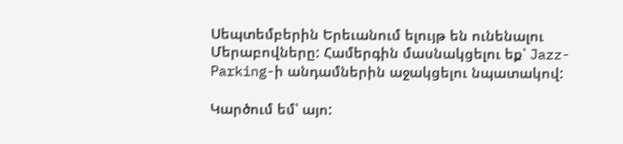Սեպտեմբերին Երեւանում ելույթ են ունենալու Մերաբովները: Համերգին մասնակցելու եք՝ Jazz-Parking-ի անդամներին աջակցելու նպատակով:

Կարծում եմ՝ այո: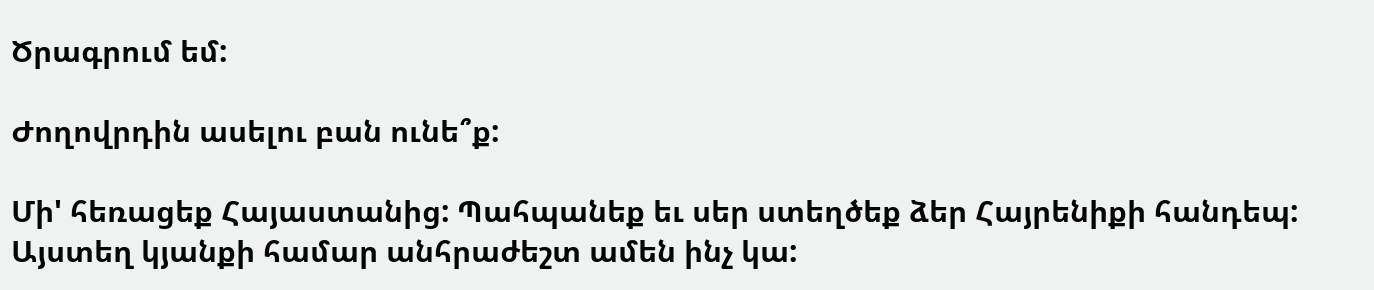Ծրագրում եմ:

Ժողովրդին ասելու բան ունե՞ք:

Մի' հեռացեք Հայաստանից: Պահպանեք եւ սեր ստեղծեք ձեր Հայրենիքի հանդեպ: Այստեղ կյանքի համար անհրաժեշտ ամեն ինչ կա: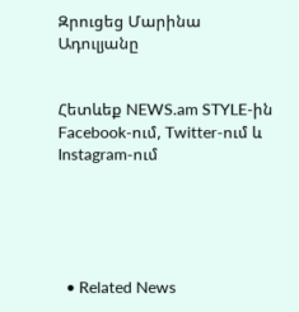Զրուցեց Մարինա Ադուլյանը


Հետևեք NEWS.am STYLE-ին Facebook-ում, Twitter-ում և Instagram-ում





  • Related News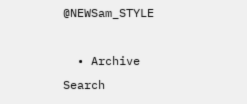@NEWSam_STYLE

  • Archive
Search